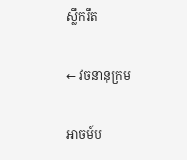ស្លឹករឹត

← វចនានុក្រម

អាចម៍ប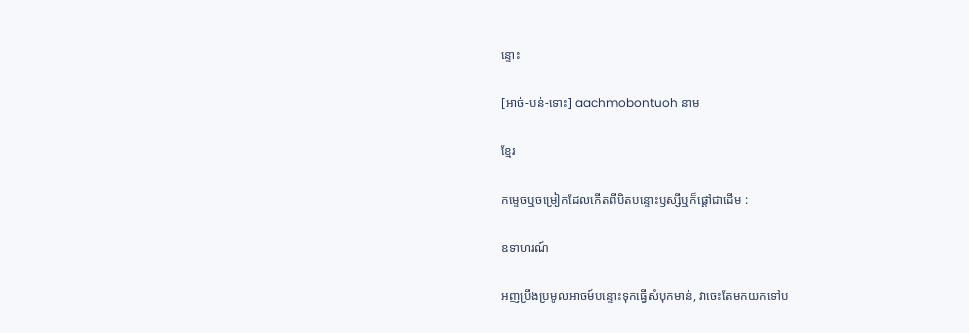ន្ទោះ

[អាច់-បន់-ទោះ] aachmobontuoh នាម

ខ្មែរ

កម្ទេចឬចម្រៀកដែលកើតពីបិតបន្ទោះឫស្សីឬក៏ផ្ដៅជាដើម :

ឧទាហរណ៍

អញប្រឹងប្រមូលអាចម៍បន្ទោះទុកធ្វើសំបុកមាន់, វាចេះតែមកយកទៅប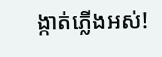ង្កាត់ភ្លើងអស់!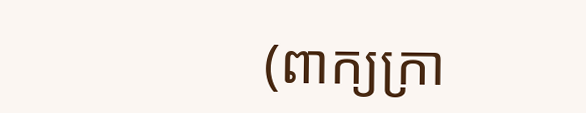(ពាក្យក្រា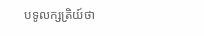បទូលក្សត្រិយ៍ថា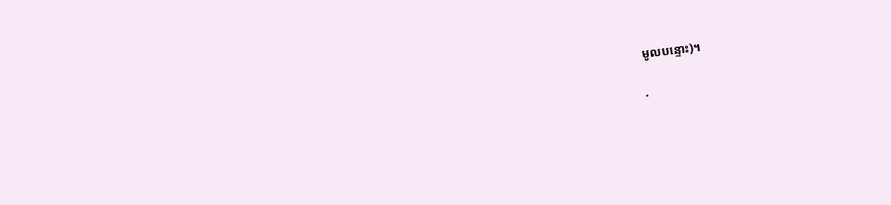មូលបន្ទោះ)។

·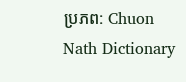ប្រភព: Chuon Nath Dictionary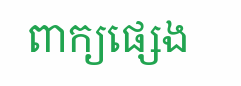ពាក្យផ្សេង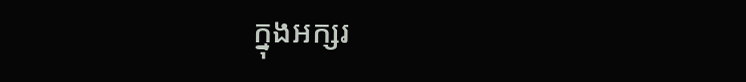ក្នុងអក្សរ